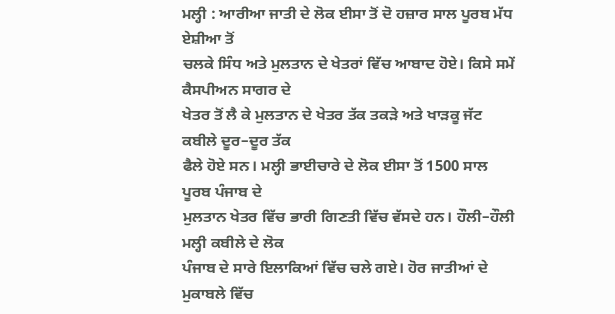ਮਲ੍ਹੀ : ਆਰੀਆ ਜਾਤੀ ਦੇ ਲੋਕ ਈਸਾ ਤੋਂ ਦੋ ਹਜ਼ਾਰ ਸਾਲ ਪੂਰਬ ਮੱਧ ਏਸ਼ੀਆ ਤੋਂ
ਚਲਕੇ ਸਿੰਧ ਅਤੇ ਮੁਲਤਾਨ ਦੇ ਖੇਤਰਾਂ ਵਿੱਚ ਆਬਾਦ ਹੋਏ। ਕਿਸੇ ਸਮੇਂ ਕੈਸਪੀਅਨ ਸਾਗਰ ਦੇ
ਖੇਤਰ ਤੋਂ ਲੈ ਕੇ ਮੁਲਤਾਨ ਦੇ ਖੇਤਰ ਤੱਕ ਤਕੜੇ ਅਤੇ ਖਾੜਕੂ ਜੱਟ ਕਬੀਲੇ ਦੂਰ–ਦੂਰ ਤੱਕ
ਫੈਲੇ ਹੋਏ ਸਨ। ਮਲ੍ਹੀ ਭਾਈਚਾਰੇ ਦੇ ਲੋਕ ਈਸਾ ਤੋਂ 1500 ਸਾਲ ਪੂਰਬ ਪੰਜਾਬ ਦੇ
ਮੁਲਤਾਨ ਖੇਤਰ ਵਿੱਚ ਭਾਰੀ ਗਿਣਤੀ ਵਿੱਚ ਵੱਸਦੇ ਹਨ। ਹੌਲੀ–ਹੌਲੀ ਮਲ੍ਹੀ ਕਬੀਲੇ ਦੇ ਲੋਕ
ਪੰਜਾਬ ਦੇ ਸਾਰੇ ਇਲਾਕਿਆਂ ਵਿੱਚ ਚਲੇ ਗਏ। ਹੋਰ ਜਾਤੀਆਂ ਦੇ ਮੁਕਾਬਲੇ ਵਿੱਚ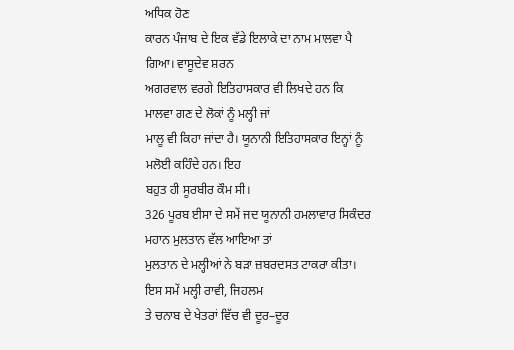ਅਧਿਕ ਹੋਣ
ਕਾਰਨ ਪੰਜਾਬ ਦੇ ਇਕ ਵੱਡੇ ਇਲਾਕੇ ਦਾ ਨਾਮ ਮਾਲਵਾ ਪੈ ਗਿਆ। ਵਾਸੂਦੇਵ ਸ਼ਰਨ
ਅਗਰਵਾਲ ਵਰਗੇ ਇਤਿਹਾਸਕਾਰ ਵੀ ਲਿਖਦੇ ਹਨ ਕਿ ਮਾਲਵਾ ਗਣ ਦੇ ਲੋਕਾਂ ਨੂੰ ਮਲ੍ਹੀ ਜਾਂ
ਮਾਲੂ ਵੀ ਕਿਹਾ ਜਾਂਦਾ ਹੈ। ਯੂਨਾਨੀ ਇਤਿਹਾਸਕਾਰ ਇਨ੍ਹਾਂ ਨੂੰ ਮਲੋਈ ਕਹਿੰਦੇ ਹਨ। ਇਹ
ਬਹੁਤ ਹੀ ਸੂਰਬੀਰ ਕੌਮ ਸੀ।
326 ਪੂਰਬ ਈਸਾ ਦੇ ਸਮੇਂ ਜਦ ਯੂਨਾਨੀ ਹਮਲਾਵਾਰ ਸਿਕੰਦਰ ਮਹਾਨ ਮੁਲਤਾਨ ਵੱਲ ਆਇਆ ਤਾਂ
ਮੁਲਤਾਨ ਦੇ ਮਲ੍ਹੀਆਂ ਨੇ ਬੜਾ ਜ਼ਬਰਦਸਤ ਟਾਕਰਾ ਕੀਤਾ। ਇਸ ਸਮੇਂ ਮਲ੍ਹੀ ਰਾਵੀ, ਜਿਹਲਮ
ਤੇ ਚਨਾਬ ਦੇ ਖੇਤਰਾਂ ਵਿੱਚ ਵੀ ਦੂਰ–ਦੂਰ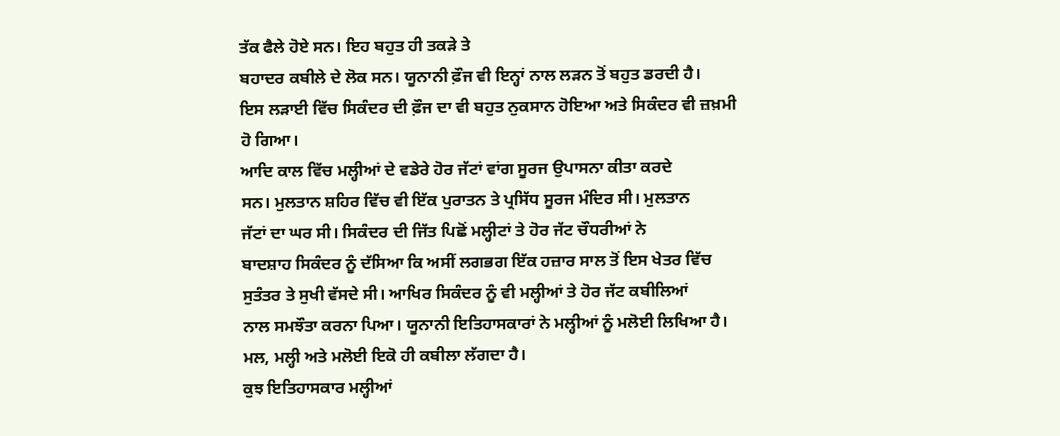ਤੱਕ ਫੈਲੇ ਹੋਏ ਸਨ। ਇਹ ਬਹੁਤ ਹੀ ਤਕੜੇ ਤੇ
ਬਹਾਦਰ ਕਬੀਲੇ ਦੇ ਲੋਕ ਸਨ। ਯੂਨਾਨੀ ਫ਼ੌਜ ਵੀ ਇਨ੍ਹਾਂ ਨਾਲ ਲੜਨ ਤੋਂ ਬਹੁਤ ਡਰਦੀ ਹੈ।
ਇਸ ਲੜਾਈ ਵਿੱਚ ਸਿਕੰਦਰ ਦੀ ਫ਼ੌਜ ਦਾ ਵੀ ਬਹੁਤ ਨੁਕਸਾਨ ਹੋਇਆ ਅਤੇ ਸਿਕੰਦਰ ਵੀ ਜ਼ਖ਼ਮੀ
ਹੋ ਗਿਆ।
ਆਦਿ ਕਾਲ ਵਿੱਚ ਮਲ੍ਹੀਆਂ ਦੇ ਵਡੇਰੇ ਹੋਰ ਜੱਟਾਂ ਵਾਂਗ ਸੂਰਜ ਉਪਾਸਨਾ ਕੀਤਾ ਕਰਦੇ
ਸਨ। ਮੁਲਤਾਨ ਸ਼ਹਿਰ ਵਿੱਚ ਵੀ ਇੱਕ ਪੁਰਾਤਨ ਤੇ ਪ੍ਰਸਿੱਧ ਸੂਰਜ ਮੰਦਿਰ ਸੀ। ਮੁਲਤਾਨ
ਜੱਟਾਂ ਦਾ ਘਰ ਸੀ। ਸਿਕੰਦਰ ਦੀ ਜਿੱਤ ਪਿਛੋਂ ਮਲ੍ਹੀਟਾਂ ਤੇ ਹੋਰ ਜੱਟ ਚੌਧਰੀਆਂ ਨੇ
ਬਾਦਸ਼ਾਹ ਸਿਕੰਦਰ ਨੂੰ ਦੱਸਿਆ ਕਿ ਅਸੀਂ ਲਗਭਗ ਇੱਕ ਹਜ਼ਾਰ ਸਾਲ ਤੋਂ ਇਸ ਖੇਤਰ ਵਿੱਚ
ਸੁਤੰਤਰ ਤੇ ਸੁਖੀ ਵੱਸਦੇ ਸੀ। ਆਖਿਰ ਸਿਕੰਦਰ ਨੂੰ ਵੀ ਮਲ੍ਹੀਆਂ ਤੇ ਹੋਰ ਜੱਟ ਕਬੀਲਿਆਂ
ਨਾਲ ਸਮਝੌਤਾ ਕਰਨਾ ਪਿਆ। ਯੂਨਾਨੀ ਇਤਿਹਾਸਕਾਰਾਂ ਨੇ ਮਲ੍ਹੀਆਂ ਨੂੰ ਮਲੋਈ ਲਿਖਿਆ ਹੈ।
ਮਲ, ਮਲ੍ਹੀ ਅਤੇ ਮਲੋਈ ਇਕੋ ਹੀ ਕਬੀਲਾ ਲੱਗਦਾ ਹੈ।
ਕੁਝ ਇਤਿਹਾਸਕਾਰ ਮਲ੍ਹੀਆਂ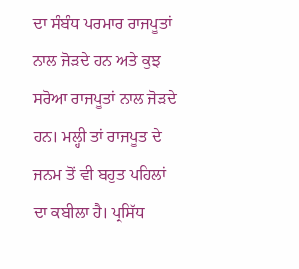ਦਾ ਸੰਬੰਧ ਪਰਮਾਰ ਰਾਜਪੂਤਾਂ ਨਾਲ ਜੋੜਦੇ ਹਨ ਅਤੇ ਕੁਝ
ਸਰੋਆ ਰਾਜਪੂਤਾਂ ਨਾਲ ਜੋੜਦੇ ਹਨ। ਮਲ੍ਹੀ ਤਾਂ ਰਾਜਪੂਤ ਦੇ ਜਨਮ ਤੋਂ ਵੀ ਬਹੁਤ ਪਹਿਲਾਂ
ਦਾ ਕਬੀਲਾ ਹੈ। ਪ੍ਰਸਿੱਧ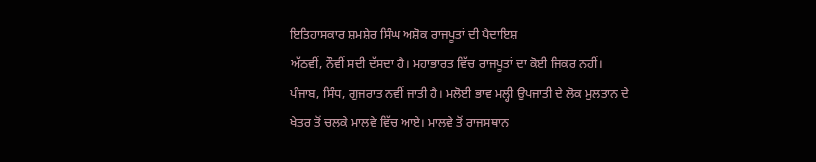ਇਤਿਹਾਸਕਾਰ ਸ਼ਮਸ਼ੇਰ ਸਿੰਘ ਅਸ਼ੋਕ ਰਾਜਪੂਤਾਂ ਦੀ ਪੈਦਾਇਸ਼
ਅੱਠਵੀਂ, ਨੌਵੀਂ ਸਦੀ ਦੱਸਦਾ ਹੈ। ਮਹਾਭਾਰਤ ਵਿੱਚ ਰਾਜਪੂਤਾਂ ਦਾ ਕੋਈ ਜਿਕਰ ਨਹੀਂ।
ਪੰਜਾਬ, ਸਿੰਧ, ਗੁਜਰਾਤ ਨਵੀਂ ਜਾਤੀ ਹੈ। ਮਲੋਈ ਭਾਵ ਮਲ੍ਹੀ ਉਪਜਾਤੀ ਦੇ ਲੋਕ ਮੁਲਤਾਨ ਦੇ
ਖੇਤਰ ਤੋਂ ਚਲਕੇ ਮਾਲਵੇ ਵਿੱਚ ਆਏ। ਮਾਲਵੇ ਤੋਂ ਰਾਜਸਥਾਨ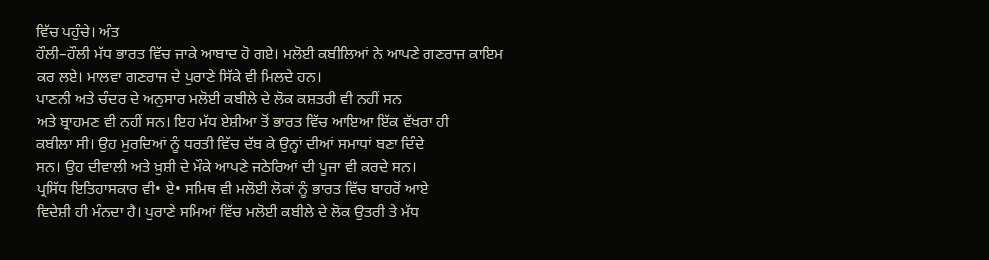ਵਿੱਚ ਪਹੁੰਚੇ। ਅੰਤ
ਹੌਲੀ–ਹੌਲੀ ਮੱਧ ਭਾਰਤ ਵਿੱਚ ਜਾਕੇ ਆਬਾਦ ਹੋ ਗਏ। ਮਲੋਈ ਕਬੀਲਿਆਂ ਨੇ ਆਪਣੇ ਗਣਰਾਜ ਕਾਇਮ
ਕਰ ਲਏ। ਮਾਲਵਾ ਗਣਰਾਜ ਦੇ ਪੁਰਾਣੇ ਸਿੱਕੇ ਵੀ ਮਿਲਦੇ ਹਨ।
ਪਾਣਨੀ ਅਤੇ ਚੰਦਰ ਦੇ ਅਨੁਸਾਰ ਮਲੋਈ ਕਬੀਲੇ ਦੇ ਲੋਕ ਕਸ਼ਤਰੀ ਵੀ ਨਹੀਂ ਸਨ
ਅਤੇ ਬ੍ਰਾਹਮਣ ਵੀ ਨਹੀਂ ਸਨ। ਇਹ ਮੱਧ ਏਸ਼ੀਆ ਤੋਂ ਭਾਰਤ ਵਿੱਚ ਆਇਆ ਇੱਕ ਵੱਖਰਾ ਹੀ
ਕਬੀਲਾ ਸੀ। ਉਹ ਮੁਰਦਿਆਂ ਨੂੰ ਧਰਤੀ ਵਿੱਚ ਦੱਬ ਕੇ ਉਨ੍ਹਾਂ ਦੀਆਂ ਸਮਾਧਾਂ ਬਣਾ ਦਿੰਦੇ
ਸਨ। ਉਹ ਦੀਵਾਲੀ ਅਤੇ ਖ਼ੁਸ਼ੀ ਦੇ ਮੌਕੇ ਆਪਣੇ ਜਠੇਰਿਆਂ ਦੀ ਪੂਜਾ ਵੀ ਕਰਦੇ ਸਨ।
ਪ੍ਰਸਿੱਧ ਇਤਿਹਾਸਕਾਰ ਵੀ• ਏ• ਸਮਿਥ ਵੀ ਮਲੋਈ ਲੋਕਾਂ ਨੂੰ ਭਾਰਤ ਵਿੱਚ ਬਾਹਰੋਂ ਆਏ
ਵਿਦੇਸ਼ੀ ਹੀ ਮੰਨਦਾ ਹੈ। ਪੁਰਾਣੇ ਸਮਿਆਂ ਵਿੱਚ ਮਲੋਈ ਕਬੀਲੇ ਦੇ ਲੋਕ ਉਤਰੀ ਤੇ ਮੱਧ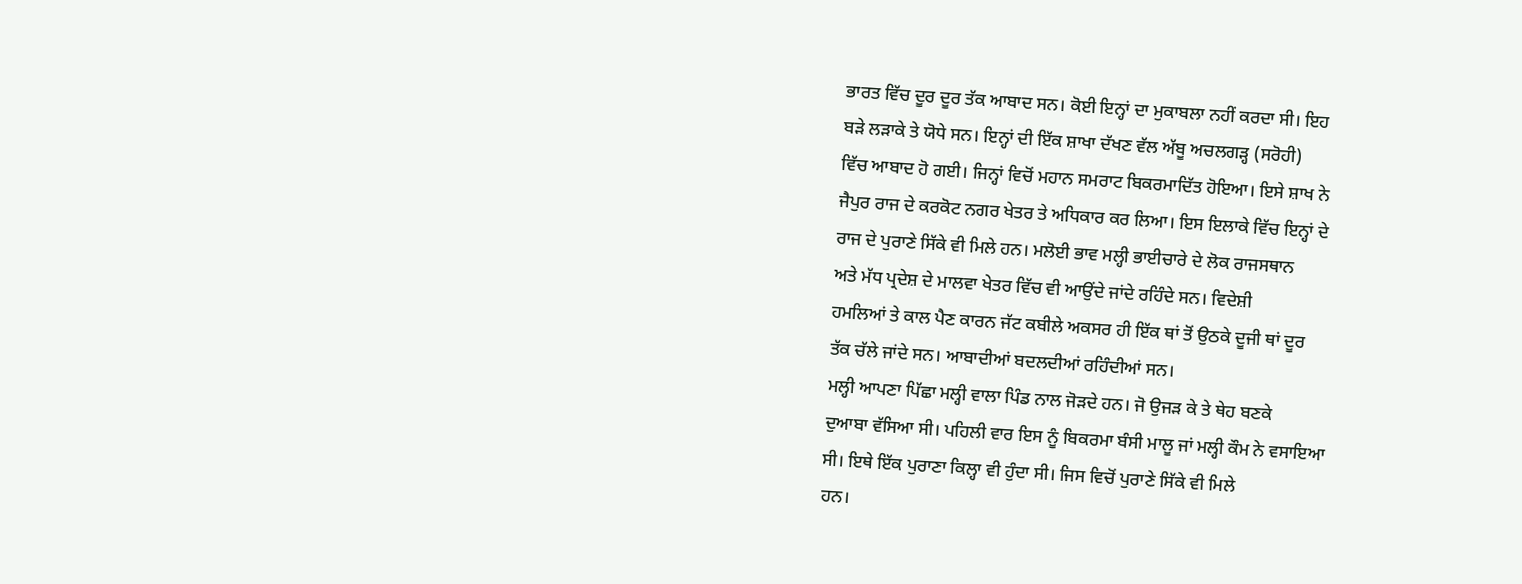ਭਾਰਤ ਵਿੱਚ ਦੂਰ ਦੂਰ ਤੱਕ ਆਬਾਦ ਸਨ। ਕੋਈ ਇਨ੍ਹਾਂ ਦਾ ਮੁਕਾਬਲਾ ਨਹੀਂ ਕਰਦਾ ਸੀ। ਇਹ
ਬੜੇ ਲੜਾਕੇ ਤੇ ਯੋਧੇ ਸਨ। ਇਨ੍ਹਾਂ ਦੀ ਇੱਕ ਸ਼ਾਖਾ ਦੱਖਣ ਵੱਲ ਅੱਬੂ ਅਚਲਗੜ੍ਹ (ਸਰੋਹੀ)
ਵਿੱਚ ਆਬਾਦ ਹੋ ਗਈ। ਜਿਨ੍ਹਾਂ ਵਿਚੋਂ ਮਹਾਨ ਸਮਰਾਟ ਬਿਕਰਮਾਦਿੱਤ ਹੋਇਆ। ਇਸੇ ਸ਼ਾਖ ਨੇ
ਜੈਪੁਰ ਰਾਜ ਦੇ ਕਰਕੋਟ ਨਗਰ ਖੇਤਰ ਤੇ ਅਧਿਕਾਰ ਕਰ ਲਿਆ। ਇਸ ਇਲਾਕੇ ਵਿੱਚ ਇਨ੍ਹਾਂ ਦੇ
ਰਾਜ ਦੇ ਪੁਰਾਣੇ ਸਿੱਕੇ ਵੀ ਮਿਲੇ ਹਨ। ਮਲੋਈ ਭਾਵ ਮਲ੍ਹੀ ਭਾਈਚਾਰੇ ਦੇ ਲੋਕ ਰਾਜਸਥਾਨ
ਅਤੇ ਮੱਧ ਪ੍ਰਦੇਸ਼ ਦੇ ਮਾਲਵਾ ਖੇਤਰ ਵਿੱਚ ਵੀ ਆਉਂਦੇ ਜਾਂਦੇ ਰਹਿੰਦੇ ਸਨ। ਵਿਦੇਸ਼ੀ
ਹਮਲਿਆਂ ਤੇ ਕਾਲ ਪੈਣ ਕਾਰਨ ਜੱਟ ਕਬੀਲੇ ਅਕਸਰ ਹੀ ਇੱਕ ਥਾਂ ਤੋਂ ਉਠਕੇ ਦੂਜੀ ਥਾਂ ਦੂਰ
ਤੱਕ ਚੱਲੇ ਜਾਂਦੇ ਸਨ। ਆਬਾਦੀਆਂ ਬਦਲਦੀਆਂ ਰਹਿੰਦੀਆਂ ਸਨ।
ਮਲ੍ਹੀ ਆਪਣਾ ਪਿੱਛਾ ਮਲ੍ਹੀ ਵਾਲਾ ਪਿੰਡ ਨਾਲ ਜੋੜਦੇ ਹਨ। ਜੋ ਉਜੜ ਕੇ ਤੇ ਥੇਹ ਬਣਕੇ
ਦੁਆਬਾ ਵੱਸਿਆ ਸੀ। ਪਹਿਲੀ ਵਾਰ ਇਸ ਨੂੰ ਬਿਕਰਮਾ ਬੰਸੀ ਮਾਲੂ ਜਾਂ ਮਲ੍ਹੀ ਕੌਮ ਨੇ ਵਸਾਇਆ
ਸੀ। ਇਥੇ ਇੱਕ ਪੁਰਾਣਾ ਕਿਲ੍ਹਾ ਵੀ ਹੁੰਦਾ ਸੀ। ਜਿਸ ਵਿਚੋਂ ਪੁਰਾਣੇ ਸਿੱਕੇ ਵੀ ਮਿਲੇ
ਹਨ।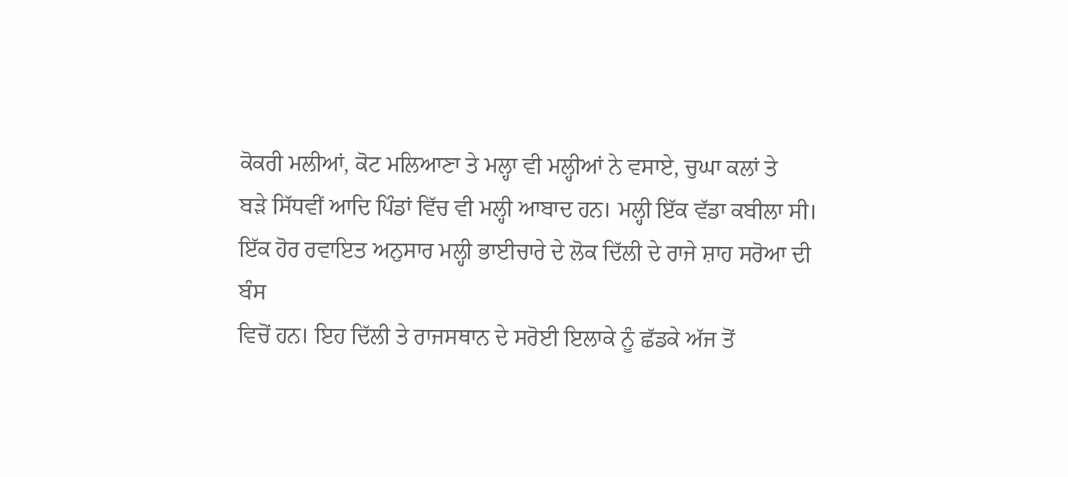ਕੋਕਰੀ ਮਲੀਆਂ, ਕੋਟ ਮਲਿਆਣਾ ਤੇ ਮਲ੍ਹਾ ਵੀ ਮਲ੍ਹੀਆਂ ਨੇ ਵਸਾਏ, ਚੁਘਾ ਕਲਾਂ ਤੇ
ਬੜੇ ਸਿੱਧਵੀਂ ਆਦਿ ਪਿੰਡਾਂ ਵਿੱਚ ਵੀ ਮਲ੍ਹੀ ਆਬਾਦ ਹਨ। ਮਲ੍ਹੀ ਇੱਕ ਵੱਡਾ ਕਬੀਲਾ ਸੀ।
ਇੱਕ ਹੋਰ ਰਵਾਇਤ ਅਨੁਸਾਰ ਮਲ੍ਹੀ ਭਾਈਚਾਰੇ ਦੇ ਲੋਕ ਦਿੱਲੀ ਦੇ ਰਾਜੇ ਸ਼ਾਹ ਸਰੋਆ ਦੀ ਬੰਸ
ਵਿਚੋਂ ਹਨ। ਇਹ ਦਿੱਲੀ ਤੇ ਰਾਜਸਥਾਨ ਦੇ ਸਰੋਈ ਇਲਾਕੇ ਨੂੰ ਛੱਡਕੇ ਅੱਜ ਤੋਂ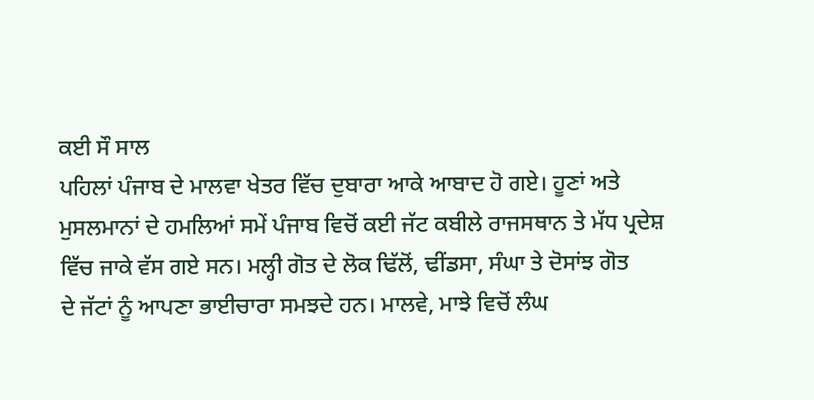ਕਈ ਸੌ ਸਾਲ
ਪਹਿਲਾਂ ਪੰਜਾਬ ਦੇ ਮਾਲਵਾ ਖੇਤਰ ਵਿੱਚ ਦੁਬਾਰਾ ਆਕੇ ਆਬਾਦ ਹੋ ਗਏ। ਹੂਣਾਂ ਅਤੇ
ਮੁਸਲਮਾਨਾਂ ਦੇ ਹਮਲਿਆਂ ਸਮੇਂ ਪੰਜਾਬ ਵਿਚੋਂ ਕਈ ਜੱਟ ਕਬੀਲੇ ਰਾਜਸਥਾਨ ਤੇ ਮੱਧ ਪ੍ਰਦੇਸ਼
ਵਿੱਚ ਜਾਕੇ ਵੱਸ ਗਏ ਸਨ। ਮਲ੍ਹੀ ਗੋਤ ਦੇ ਲੋਕ ਢਿੱਲੋਂ, ਢੀਂਡਸਾ, ਸੰਘਾ ਤੇ ਦੋਸਾਂਝ ਗੋਤ
ਦੇ ਜੱਟਾਂ ਨੂੰ ਆਪਣਾ ਭਾਈਚਾਰਾ ਸਮਝਦੇ ਹਨ। ਮਾਲਵੇ, ਮਾਝੇ ਵਿਚੋਂ ਲੰਘ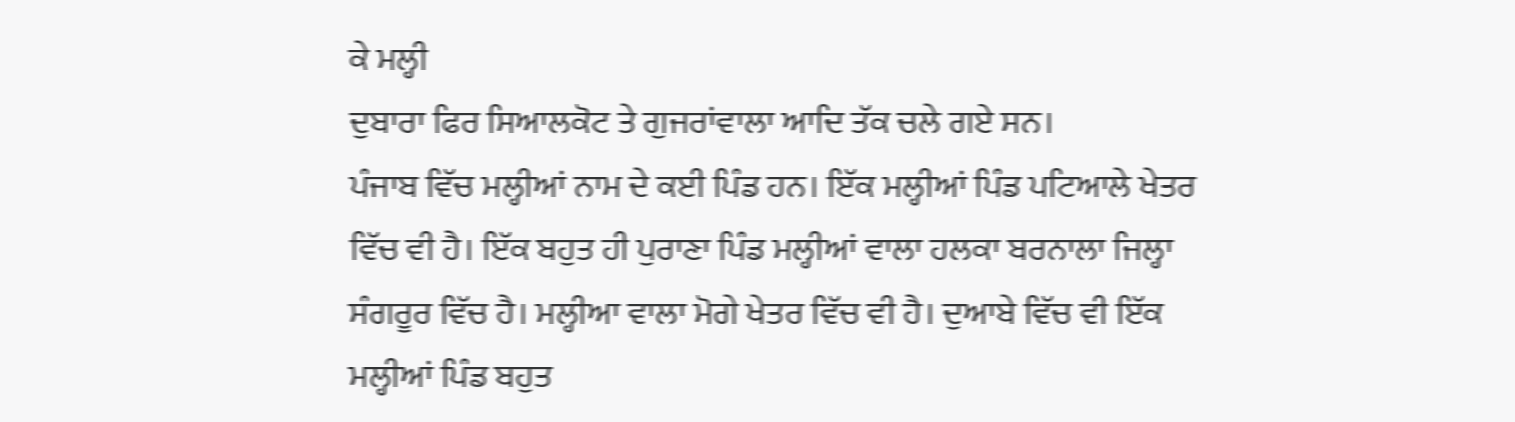ਕੇ ਮਲ੍ਹੀ
ਦੁਬਾਰਾ ਫਿਰ ਸਿਆਲਕੋਟ ਤੇ ਗੁਜਰਾਂਵਾਲਾ ਆਦਿ ਤੱਕ ਚਲੇ ਗਏ ਸਨ।
ਪੰਜਾਬ ਵਿੱਚ ਮਲ੍ਹੀਆਂ ਨਾਮ ਦੇ ਕਈ ਪਿੰਡ ਹਨ। ਇੱਕ ਮਲ੍ਹੀਆਂ ਪਿੰਡ ਪਟਿਆਲੇ ਖੇਤਰ
ਵਿੱਚ ਵੀ ਹੈ। ਇੱਕ ਬਹੁਤ ਹੀ ਪੁਰਾਣਾ ਪਿੰਡ ਮਲ੍ਹੀਆਂ ਵਾਲਾ ਹਲਕਾ ਬਰਨਾਲਾ ਜਿਲ੍ਹਾ
ਸੰਗਰੂਰ ਵਿੱਚ ਹੈ। ਮਲ੍ਹੀਆ ਵਾਲਾ ਮੋਗੇ ਖੇਤਰ ਵਿੱਚ ਵੀ ਹੈ। ਦੁਆਬੇ ਵਿੱਚ ਵੀ ਇੱਕ
ਮਲ੍ਹੀਆਂ ਪਿੰਡ ਬਹੁਤ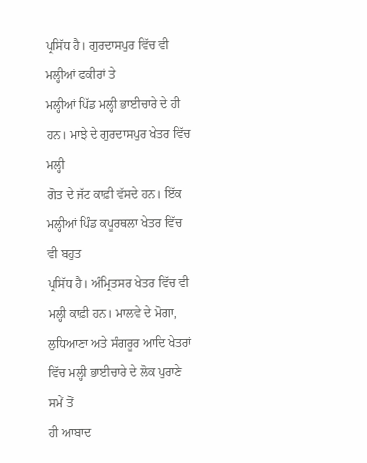ਪ੍ਰਸਿੱਧ ਹੈ। ਗੁਰਦਾਸਪੁਰ ਵਿੱਚ ਵੀ ਮਲ੍ਹੀਆਂ ਫਕੀਰਾਂ ਤੇ
ਮਲ੍ਹੀਆਂ ਪਿੱਡ ਮਲ੍ਹੀ ਭਾਈਚਾਰੇ ਦੇ ਹੀ ਹਨ। ਮਾਝੇ ਦੇ ਗੁਰਦਾਸਪੁਰ ਖੇਤਰ ਵਿੱਚ ਮਲ੍ਹੀ
ਗੋਤ ਦੇ ਜੱਟ ਕਾਫ਼ੀ ਵੱਸਦੇ ਹਨ। ਇੱਕ ਮਲ੍ਹੀਆਂ ਪਿੰਡ ਕਪੂਰਥਲਾ ਖੇਤਰ ਵਿੱਚ ਵੀ ਬਹੁਤ
ਪ੍ਰਸਿੱਧ ਹੈ। ਅੰਮ੍ਰਿਤਸਰ ਖੇਤਰ ਵਿੱਚ ਵੀ ਮਲ੍ਹੀ ਕਾਫ਼ੀ ਹਨ। ਮਾਲਵੇ ਦੇ ਮੋਗਾ,
ਲੁਧਿਆਣਾ ਅਤੇ ਸੰਗਰੂਰ ਆਦਿ ਖੇਤਰਾਂ ਵਿੱਚ ਮਲ੍ਹੀ ਭਾਈਚਾਰੇ ਦੇ ਲੋਕ ਪੁਰਾਣੇ ਸਮੇਂ ਤੋਂ
ਹੀ ਆਬਾਦ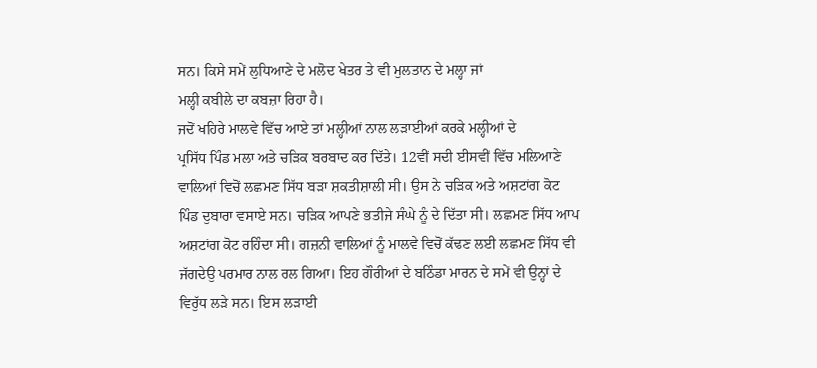ਸਨ। ਕਿਸੇ ਸਮੇਂ ਲੁਧਿਆਣੇ ਦੇ ਮਲੋਦ ਖੇਤਰ ਤੇ ਵੀ ਮੁਲਤਾਨ ਦੇ ਮਲ੍ਹਾ ਜਾਂ
ਮਲ੍ਹੀ ਕਬੀਲੇ ਦਾ ਕਬਜ਼ਾ ਰਿਹਾ ਹੈ।
ਜਦੋਂ ਖਹਿਰੇ ਮਾਲਵੇ ਵਿੱਚ ਆਏ ਤਾਂ ਮਲ੍ਹੀਆਂ ਨਾਲ ਲੜਾਈਆਂ ਕਰਕੇ ਮਲ੍ਹੀਆਂ ਦੇ
ਪ੍ਰਸਿੱਧ ਪਿੰਡ ਮਲਾ ਅਤੇ ਚੜਿਕ ਬਰਬਾਦ ਕਰ ਦਿੱਤੇ। 12ਵੀਂ ਸਦੀ ਈਸਵੀਂ ਵਿੱਚ ਮਲਿਆਣੇ
ਵਾਲਿਆਂ ਵਿਚੋਂ ਲਛਮਣ ਸਿੱਧ ਬੜਾ ਸ਼ਕਤੀਸ਼ਾਲੀ ਸੀ। ਉਸ ਨੇ ਚੜਿਕ ਅਤੇ ਅਸ਼ਟਾਂਗ ਕੋਟ
ਪਿੰਡ ਦੁਬਾਰਾ ਵਸਾਏ ਸਨ। ਚੜਿਕ ਆਪਣੇ ਭਤੀਜੇ ਸੰਘੇ ਨੂੰ ਦੇ ਦਿੱਤਾ ਸੀ। ਲਛਮਣ ਸਿੱਧ ਆਪ
ਅਸ਼ਟਾਂਗ ਕੋਟ ਰਹਿੰਦਾ ਸੀ। ਗਜ਼ਨੀ ਵਾਲਿਆਂ ਨੂੰ ਮਾਲਵੇ ਵਿਚੋਂ ਕੱਢਣ ਲਈ ਲਛਮਣ ਸਿੱਧ ਵੀ
ਜੱਗਦੇਉ ਪਰਮਾਰ ਨਾਲ ਰਲ ਗਿਆ। ਇਹ ਗੌਰੀਆਂ ਦੇ ਬਠਿੰਡਾ ਮਾਰਨ ਦੇ ਸਮੇਂ ਵੀ ਉਨ੍ਹਾਂ ਦੇ
ਵਿਰੁੱਧ ਲੜੇ ਸਨ। ਇਸ ਲੜਾਈ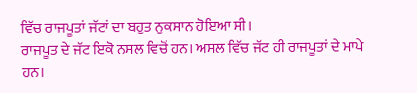ਵਿੱਚ ਰਾਜਪੂਤਾਂ ਜੱਟਾਂ ਦਾ ਬਹੁਤ ਨੁਕਸਾਨ ਹੋਇਆ ਸੀ।
ਰਾਜਪੂਤ ਦੇ ਜੱਟ ਇਕੋ ਨਸਲ ਵਿਚੋਂ ਹਨ। ਅਸਲ ਵਿੱਚ ਜੱਟ ਹੀ ਰਾਜਪੂਤਾਂ ਦੇ ਮਾਪੇ ਹਨ।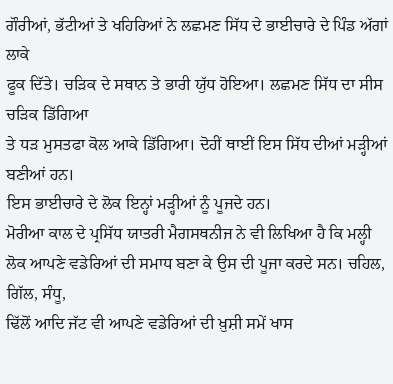ਗੌਰੀਆਂ, ਭੱਟੀਆਂ ਤੇ ਖਹਿਰਿਆਂ ਨੇ ਲਛਮਣ ਸਿੱਧ ਦੇ ਭਾਈਚਾਰੇ ਦੇ ਪਿੰਡ ਅੱਗਾਂ ਲਾਕੇ
ਫੂਕ ਦਿੱਤੇ। ਚੜਿਕ ਦੇ ਸਥਾਨ ਤੇ ਭਾਰੀ ਯੁੱਧ ਹੋਇਆ। ਲਛਮਣ ਸਿੱਧ ਦਾ ਸੀਸ ਚੜਿਕ ਡਿੱਗਿਆ
ਤੇ ਧੜ ਮੁਸਤਫਾ ਕੋਲ ਆਕੇ ਡਿੱਗਿਆ। ਦੋਹੀਂ ਥਾਈਂ ਇਸ ਸਿੱਧ ਦੀਆਂ ਮੜ੍ਹੀਆਂ ਬਣੀਆਂ ਹਨ।
ਇਸ ਭਾਈਚਾਰੇ ਦੇ ਲੋਕ ਇਨ੍ਹਾਂ ਮੜ੍ਹੀਆਂ ਨੂੰ ਪੂਜਦੇ ਹਨ।
ਮੋਰੀਆ ਕਾਲ ਦੇ ਪ੍ਰਸਿੱਧ ਯਾਤਰੀ ਮੈਗਸਥਨੀਜ ਨੇ ਵੀ ਲਿਖਿਆ ਹੈ ਕਿ ਮਲ੍ਹੀ
ਲੋਕ ਆਪਣੇ ਵਡੇਰਿਆਂ ਦੀ ਸਮਾਧ ਬਣਾ ਕੇ ਉਸ ਦੀ ਪੂਜਾ ਕਰਦੇ ਸਨ। ਚਹਿਲ, ਗਿੱਲ, ਸੰਧੂ,
ਢਿੱਲੋਂ ਆਦਿ ਜੱਟ ਵੀ ਆਪਣੇ ਵਡੇਰਿਆਂ ਦੀ ਖ਼ੁਸ਼ੀ ਸਮੇਂ ਖਾਸ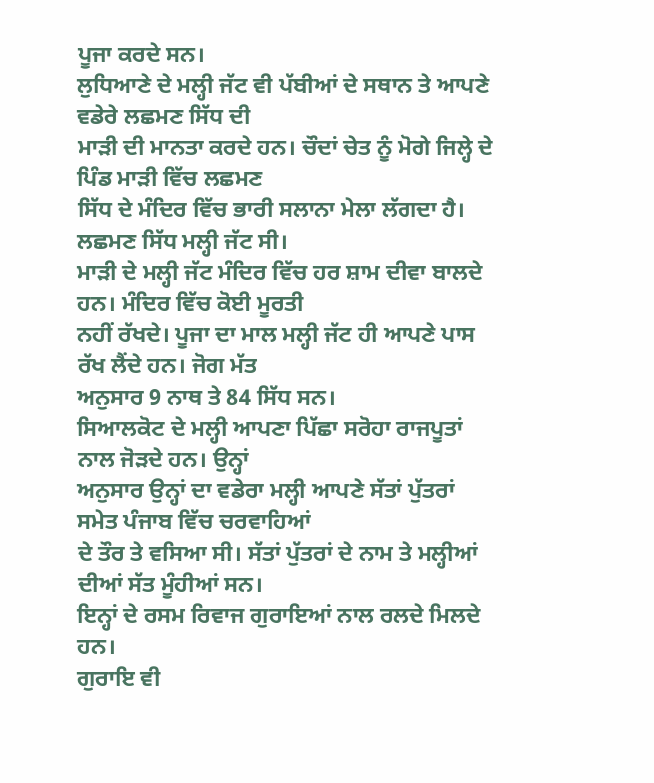ਪੂਜਾ ਕਰਦੇ ਸਨ।
ਲੁਧਿਆਣੇ ਦੇ ਮਲ੍ਹੀ ਜੱਟ ਵੀ ਪੱਬੀਆਂ ਦੇ ਸਥਾਨ ਤੇ ਆਪਣੇ ਵਡੇਰੇ ਲਛਮਣ ਸਿੱਧ ਦੀ
ਮਾੜੀ ਦੀ ਮਾਨਤਾ ਕਰਦੇ ਹਨ। ਚੌਦਾਂ ਚੇਤ ਨੂੰ ਮੋਗੇ ਜਿਲ੍ਹੇ ਦੇ ਪਿੰਡ ਮਾੜੀ ਵਿੱਚ ਲਛਮਣ
ਸਿੱਧ ਦੇ ਮੰਦਿਰ ਵਿੱਚ ਭਾਰੀ ਸਲਾਨਾ ਮੇਲਾ ਲੱਗਦਾ ਹੈ। ਲਛਮਣ ਸਿੱਧ ਮਲ੍ਹੀ ਜੱਟ ਸੀ।
ਮਾੜੀ ਦੇ ਮਲ੍ਹੀ ਜੱਟ ਮੰਦਿਰ ਵਿੱਚ ਹਰ ਸ਼ਾਮ ਦੀਵਾ ਬਾਲਦੇ ਹਨ। ਮੰਦਿਰ ਵਿੱਚ ਕੋਈ ਮੂਰਤੀ
ਨਹੀਂ ਰੱਖਦੇ। ਪੂਜਾ ਦਾ ਮਾਲ ਮਲ੍ਹੀ ਜੱਟ ਹੀ ਆਪਣੇ ਪਾਸ ਰੱਖ ਲੈਂਦੇ ਹਨ। ਜੋਗ ਮੱਤ
ਅਨੁਸਾਰ 9 ਨਾਥ ਤੇ 84 ਸਿੱਧ ਸਨ।
ਸਿਆਲਕੋਟ ਦੇ ਮਲ੍ਹੀ ਆਪਣਾ ਪਿੱਛਾ ਸਰੋਹਾ ਰਾਜਪੂਤਾਂ ਨਾਲ ਜੋੜਦੇ ਹਨ। ਉਨ੍ਹਾਂ
ਅਨੁਸਾਰ ਉਨ੍ਹਾਂ ਦਾ ਵਡੇਰਾ ਮਲ੍ਹੀ ਆਪਣੇ ਸੱਤਾਂ ਪੁੱਤਰਾਂ ਸਮੇਤ ਪੰਜਾਬ ਵਿੱਚ ਚਰਵਾਹਿਆਂ
ਦੇ ਤੌਰ ਤੇ ਵਸਿਆ ਸੀ। ਸੱਤਾਂ ਪੁੱਤਰਾਂ ਦੇ ਨਾਮ ਤੇ ਮਲ੍ਹੀਆਂ ਦੀਆਂ ਸੱਤ ਮੂੰਹੀਆਂ ਸਨ।
ਇਨ੍ਹਾਂ ਦੇ ਰਸਮ ਰਿਵਾਜ ਗੁਰਾਇਆਂ ਨਾਲ ਰਲਦੇ ਮਿਲਦੇ ਹਨ।
ਗੁਰਾਇ ਵੀ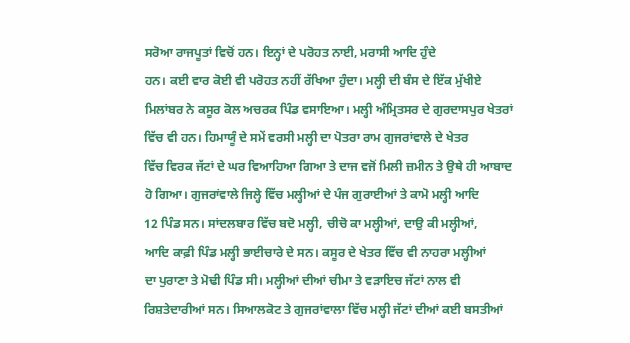ਸਰੋਆ ਰਾਜਪੂਤਾਂ ਵਿਚੋਂ ਹਨ। ਇਨ੍ਹਾਂ ਦੇ ਪਰੋਹਤ ਨਾਈ, ਮਰਾਸੀ ਆਦਿ ਹੁੰਦੇ
ਹਨ। ਕਈ ਵਾਰ ਕੋਈ ਵੀ ਪਰੋਹਤ ਨਹੀਂ ਰੱਖਿਆ ਹੁੰਦਾ। ਮਲ੍ਹੀ ਦੀ ਬੰਸ ਦੇ ਇੱਕ ਮੁੱਖੀਏ
ਮਿਲਾਂਬਰ ਨੇ ਕਸੂਰ ਕੋਲ ਅਚਰਕ ਪਿੰਡ ਵਸਾਇਆ। ਮਲ੍ਹੀ ਅੰਮ੍ਰਿਤਸਰ ਦੇ ਗੁਰਦਾਸਪੁਰ ਖੇਤਰਾਂ
ਵਿੱਚ ਵੀ ਹਨ। ਹਿਮਾਯੂੰ ਦੇ ਸਮੇਂ ਵਰਸੀ ਮਲ੍ਹੀ ਦਾ ਪੋਤਰਾ ਰਾਮ ਗੁਜਰਾਂਵਾਲੇ ਦੇ ਖੇਤਰ
ਵਿੱਚ ਵਿਰਕ ਜੱਟਾਂ ਦੇ ਘਰ ਵਿਆਹਿਆ ਗਿਆ ਤੇ ਦਾਜ ਵਜੋਂ ਮਿਲੀ ਜ਼ਮੀਨ ਤੇ ਉਥੇ ਹੀ ਆਬਾਦ
ਹੋ ਗਿਆ। ਗੁਜਰਾਂਵਾਲੇ ਜਿਲ੍ਹੇ ਵਿੱਚ ਮਲ੍ਹੀਆਂ ਦੇ ਪੰਜ ਗੁਰਾਈਆਂ ਤੇ ਕਾਮੋ ਮਲ੍ਹੀ ਆਦਿ
12 ਪਿੰਡ ਸਨ। ਸਾਂਦਲਬਾਰ ਵਿੱਚ ਬਦੋ ਮਲ੍ਹੀ, ਚੀਚੋ ਕਾ ਮਲ੍ਹੀਆਂ, ਦਾਉ ਕੀ ਮਲ੍ਹੀਆਂ,
ਆਦਿ ਕਾਫ਼ੀ ਪਿੰਡ ਮਲ੍ਹੀ ਭਾਈਚਾਰੇ ਦੇ ਸਨ। ਕਸੂਰ ਦੇ ਖੇਤਰ ਵਿੱਚ ਵੀ ਨਾਹਰਾ ਮਲ੍ਹੀਆਂ
ਦਾ ਪੁਰਾਣਾ ਤੇ ਮੋਢੀ ਪਿੰਡ ਸੀ। ਮਲ੍ਹੀਆਂ ਦੀਆਂ ਚੀਮਾ ਤੇ ਵੜਾਇਚ ਜੱਟਾਂ ਨਾਲ ਵੀ
ਰਿਸ਼ਤੇਦਾਰੀਆਂ ਸਨ। ਸਿਆਲਕੋਟ ਤੇ ਗੁਜਰਾਂਵਾਲਾ ਵਿੱਚ ਮਲ੍ਹੀ ਜੱਟਾਂ ਦੀਆਂ ਕਈ ਬਸਤੀਆਂ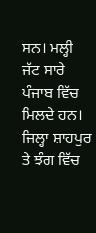ਸਨ। ਮਲ੍ਹੀ ਜੱਟ ਸਾਰੇ ਪੰਜਾਬ ਵਿੱਚ ਮਿਲਦੇ ਹਨ। ਜਿਲ੍ਹਾ ਸ਼ਾਹਪੁਰ ਤੇ ਝੰਗ ਵਿੱਚ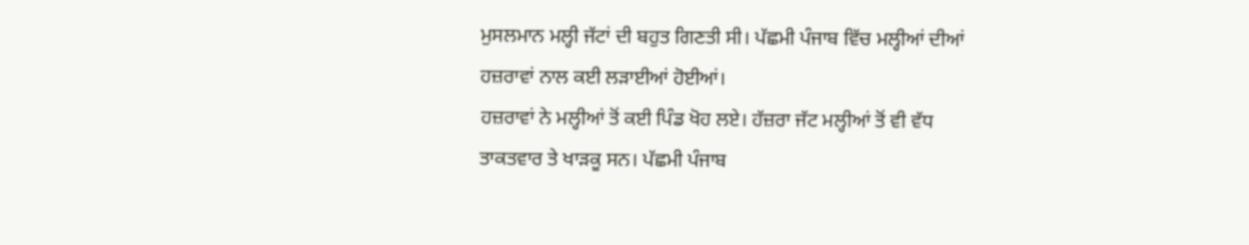ਮੁਸਲਮਾਨ ਮਲ੍ਹੀ ਜੱਟਾਂ ਦੀ ਬਹੁਤ ਗਿਣਤੀ ਸੀ। ਪੱਛਮੀ ਪੰਜਾਬ ਵਿੱਚ ਮਲ੍ਹੀਆਂ ਦੀਆਂ
ਹਜ਼ਰਾਵਾਂ ਨਾਲ ਕਈ ਲੜਾਈਆਂ ਹੋਈਆਂ।
ਹਜ਼ਰਾਵਾਂ ਨੇ ਮਲ੍ਹੀਆਂ ਤੋਂ ਕਈ ਪਿੰਡ ਖੋਹ ਲਏ। ਹੱਜ਼ਰਾ ਜੱਟ ਮਲ੍ਹੀਆਂ ਤੋਂ ਵੀ ਵੱਧ
ਤਾਕਤਵਾਰ ਤੇ ਖਾੜਕੂ ਸਨ। ਪੱਛਮੀ ਪੰਜਾਬ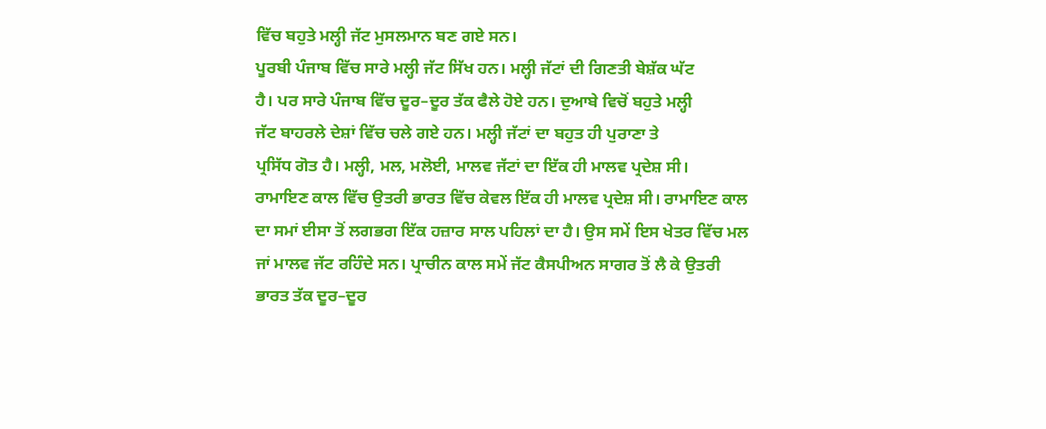ਵਿੱਚ ਬਹੁਤੇ ਮਲ੍ਹੀ ਜੱਟ ਮੁਸਲਮਾਨ ਬਣ ਗਏ ਸਨ।
ਪੂਰਬੀ ਪੰਜਾਬ ਵਿੱਚ ਸਾਰੇ ਮਲ੍ਹੀ ਜੱਟ ਸਿੱਖ ਹਨ। ਮਲ੍ਹੀ ਜੱਟਾਂ ਦੀ ਗਿਣਤੀ ਬੇਸ਼ੱਕ ਘੱਟ
ਹੈ। ਪਰ ਸਾਰੇ ਪੰਜਾਬ ਵਿੱਚ ਦੂਰ–ਦੂਰ ਤੱਕ ਫੈਲੇ ਹੋਏ ਹਨ। ਦੁਆਬੇ ਵਿਚੋਂ ਬਹੁਤੇ ਮਲ੍ਹੀ
ਜੱਟ ਬਾਹਰਲੇ ਦੇਸ਼ਾਂ ਵਿੱਚ ਚਲੇ ਗਏ ਹਨ। ਮਲ੍ਹੀ ਜੱਟਾਂ ਦਾ ਬਹੁਤ ਹੀ ਪੁਰਾਣਾ ਤੇ
ਪ੍ਰਸਿੱਧ ਗੋਤ ਹੈ। ਮਲ੍ਹੀ, ਮਲ, ਮਲੋਈ, ਮਾਲਵ ਜੱਟਾਂ ਦਾ ਇੱਕ ਹੀ ਮਾਲਵ ਪ੍ਰਦੇਸ਼ ਸੀ।
ਰਾਮਾਇਣ ਕਾਲ ਵਿੱਚ ਉਤਰੀ ਭਾਰਤ ਵਿੱਚ ਕੇਵਲ ਇੱਕ ਹੀ ਮਾਲਵ ਪ੍ਰਦੇਸ਼ ਸੀ। ਰਾਮਾਇਣ ਕਾਲ
ਦਾ ਸਮਾਂ ਈਸਾ ਤੋਂ ਲਗਭਗ ਇੱਕ ਹਜ਼ਾਰ ਸਾਲ ਪਹਿਲਾਂ ਦਾ ਹੈ। ਉਸ ਸਮੇਂ ਇਸ ਖੇਤਰ ਵਿੱਚ ਮਲ
ਜਾਂ ਮਾਲਵ ਜੱਟ ਰਹਿੰਦੇ ਸਨ। ਪ੍ਰਾਚੀਨ ਕਾਲ ਸਮੇਂ ਜੱਟ ਕੈਸਪੀਅਨ ਸਾਗਰ ਤੋਂ ਲੈ ਕੇ ਉਤਰੀ
ਭਾਰਤ ਤੱਕ ਦੂਰ–ਦੂਰ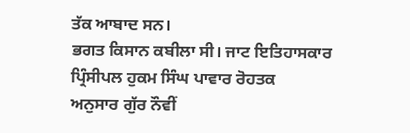ਤੱਕ ਆਬਾਦ ਸਨ।
ਭਗਤ ਕਿਸਾਨ ਕਬੀਲਾ ਸੀ। ਜਾਟ ਇਤਿਹਾਸਕਾਰ ਪ੍ਰਿੰਸੀਪਲ ਹੁਕਮ ਸਿੰਘ ਪਾਵਾਰ ਰੋਹਤਕ
ਅਨੁਸਾਰ ਗੁੱਰ ਨੌਵੀਂ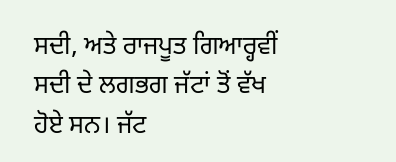ਸਦੀ, ਅਤੇ ਰਾਜਪੂਤ ਗਿਆਰ੍ਹਵੀਂ ਸਦੀ ਦੇ ਲਗਭਗ ਜੱਟਾਂ ਤੋਂ ਵੱਖ
ਹੋਏ ਸਨ। ਜੱਟ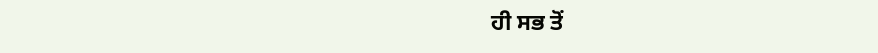ਹੀ ਸਭ ਤੋਂ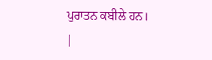ਪੁਰਾਤਨ ਕਬੀਲੇ ਹਨ।
|